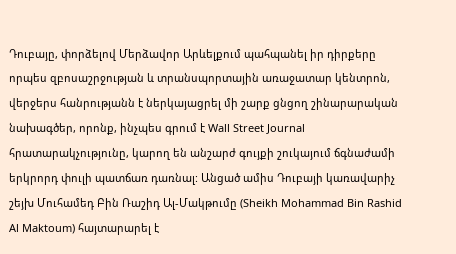Դուբայը, փորձելով Մերձավոր Արևելքում պահպանել իր դիրքերը որպես զբոսաշրջության և տրանսպորտային առաջատար կենտրոն, վերջերս հանրությանն է ներկայացրել մի շարք ցնցող շինարարական նախագծեր, որոնք, ինչպես գրում է Wall Street Journal հրատարակչությունը, կարող են անշարժ գույքի շուկայում ճգնաժամի երկրորդ փուլի պատճառ դառնալ: Անցած ամիս Դուբայի կառավարիչ շեյխ Մուհամեդ Բին Ռաշիդ Ալ-Մակթումը (Sheikh Mohammad Bin Rashid Al Maktoum) հայտարարել է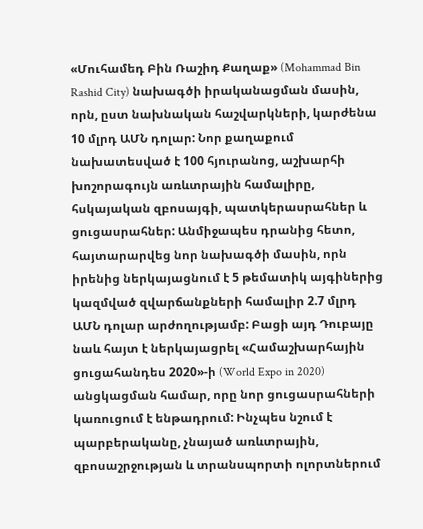«Մուհամեդ Բին Ռաշիդ Քաղաք» (Mohammad Bin Rashid City) նախագծի իրականացման մասին, որն, ըստ նախնական հաշվարկների, կարժենա 10 մլրդ ԱՄՆ դոլար: Նոր քաղաքում նախատեսված է 100 հյուրանոց, աշխարհի խոշորագույն առևտրային համալիրը, հսկայական զբոսայգի, պատկերասրահներ և ցուցասրահներ: Անմիջապես դրանից հետո, հայտարարվեց նոր նախագծի մասին, որն իրենից ներկայացնում է 5 թեմատիկ այգիներից կազմված զվարճանքների համալիր 2.7 մլրդ ԱՄՆ դոլար արժողությամբ: Բացի այդ Դուբայը նաև հայտ է ներկայացրել «Համաշխարհային ցուցահանդես 2020»-ի (World Expo in 2020) անցկացման համար, որը նոր ցուցասրահների կառուցում է ենթադրում: Ինչպես նշում է պարբերականը, չնայած առևտրային, զբոսաշրջության և տրանսպորտի ոլորտներում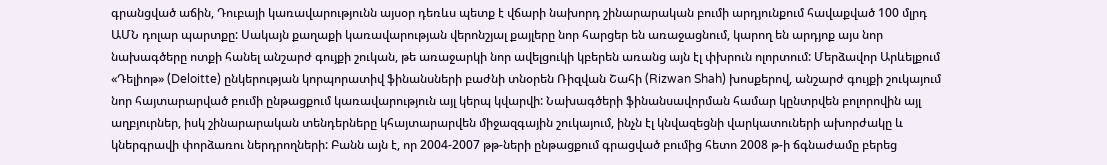գրանցված աճին, Դուբայի կառավարությունն այսօր դեռևս պետք է վճարի նախորդ շինարարական բումի արդյունքում հավաքված 100 մլրդ ԱՄՆ դոլար պարտքը: Սակայն քաղաքի կառավարության վերոնշյալ քայլերը նոր հարցեր են առաջացնում, կարող են արդյոք այս նոր նախագծերը ոտքի հանել անշարժ գույքի շուկան, թե առաջարկի նոր ավելցուկի կբերեն առանց այն էլ փխրուն ոլորտում: Մերձավոր Արևելքում «Դելիոթ» (Deloitte) ընկերության կորպորատիվ ֆինանսների բաժնի տնօրեն Ռիզվան Շահի (Rizwan Shah) խոսքերով, անշարժ գույքի շուկայում նոր հայտարարված բումի ընթացքում կառավարություն այլ կերպ կվարվի: Նախագծերի ֆինանսավորման համար կընտրվեն բոլորովին այլ աղբյուրներ, իսկ շինարարական տենդերները կհայտարարվեն միջազգային շուկայում, ինչն էլ կնվազեցնի վարկատուների ախորժակը և կներգրավի փորձառու ներդրողների: Բանն այն է, որ 2004-2007 թթ-ների ընթացքում գրացված բումից հետո 2008 թ-ի ճգնաժամը բերեց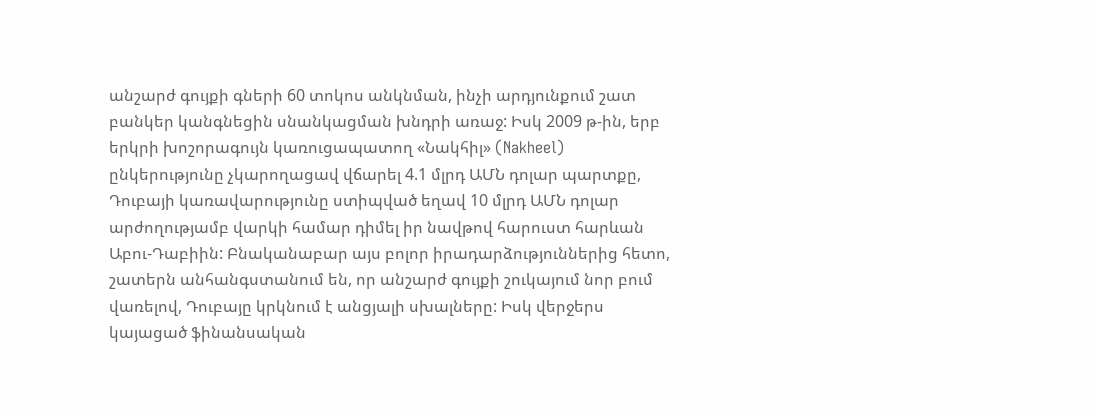անշարժ գույքի գների 60 տոկոս անկնման, ինչի արդյունքում շատ բանկեր կանգնեցին սնանկացման խնդրի առաջ: Իսկ 2009 թ-ին, երբ երկրի խոշորագույն կառուցապատող «Նակհիլ» (Nakheel) ընկերությունը չկարողացավ վճարել 4.1 մլրդ ԱՄՆ դոլար պարտքը, Դուբայի կառավարությունը ստիպված եղավ 10 մլրդ ԱՄՆ դոլար արժողությամբ վարկի համար դիմել իր նավթով հարուստ հարևան Աբու-Դաբիին: Բնականաբար այս բոլոր իրադարձություններից հետո, շատերն անհանգստանում են, որ անշարժ գույքի շուկայում նոր բում վառելով, Դուբայը կրկնում է անցյալի սխալները: Իսկ վերջերս կայացած ֆինանսական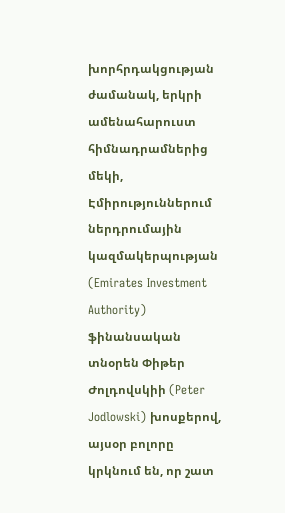խորհրդակցության ժամանակ, երկրի ամենահարուստ հիմնադրամներից մեկի, Էմիրություններում ներդրումային կազմակերպության (Emirates Investment Authority) ֆինանսական տնօրեն Փիթեր Ժոլդովսկիի (Peter Jodlowski) խոսքերով, այսօր բոլորը կրկնում են, որ շատ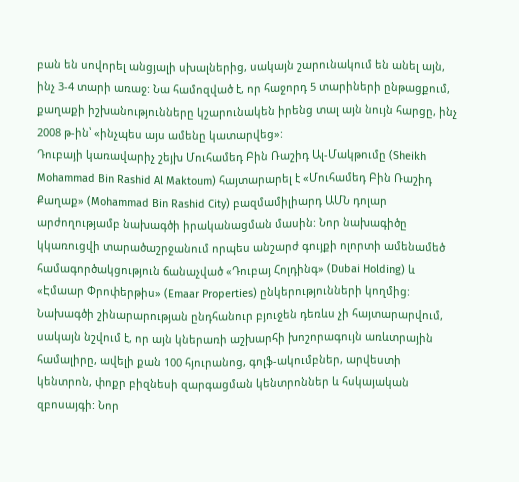բան են սովորել անցյալի սխալներից, սակայն շարունակում են անել այն, ինչ 3-4 տարի առաջ: Նա համոզված է, որ հաջորդ 5 տարիների ընթացքում, քաղաքի իշխանությունները կշարունակեն իրենց տալ այն նույն հարցը, ինչ 2008 թ-ին՝ «ինչպես այս ամենը կատարվեց»:
Դուբայի կառավարիչ շեյխ Մուհամեդ Բին Ռաշիդ Ալ-Մակթումը (Sheikh Mohammad Bin Rashid Al Maktoum) հայտարարել է «Մուհամեդ Բին Ռաշիդ Քաղաք» (Mohammad Bin Rashid City) բազմամիլիարդ ԱՄՆ դոլար արժողությամբ նախագծի իրականացման մասին: Նոր նախագիծը կկառուցվի տարածաշրջանում որպես անշարժ գույքի ոլորտի ամենամեծ համագործակցություն ճանաչված «Դուբայ Հոլդինգ» (Dubai Holding) և «Էմաար Փրոփերթիս» (Emaar Properties) ընկերությունների կողմից: Նախագծի շինարարության ընդհանուր բյուջեն դեռևս չի հայտարարվում, սակայն նշվում է, որ այն կներառի աշխարհի խոշորագույն առևտրային համալիրը, ավելի քան 100 հյուրանոց, գոլֆ-ակումբներ, արվեստի կենտրոն, փոքր բիզնեսի զարգացման կենտրոններ և հսկայական զբոսայգի: Նոր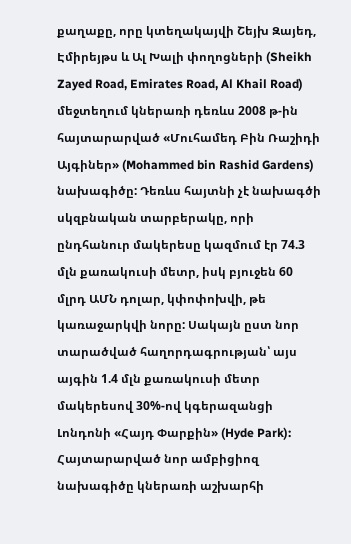քաղաքը, որը կտեղակայվի Շեյխ Զայեդ, Էմիրեյթս և Ալ Խալի փողոցների (Sheikh Zayed Road, Emirates Road, Al Khail Road) մեջտեղում կներառի դեռևս 2008 թ-ին հայտարարված «Մուհամեդ Բին Ռաշիդի Այգիներ» (Mohammed bin Rashid Gardens) նախագիծը: Դեռևս հայտնի չէ նախագծի սկզբնական տարբերակը, որի ընդհանուր մակերեսը կազմում էր 74.3 մլն քառակուսի մետր, իսկ բյուջեն 60 մլրդ ԱՄՆ դոլար, կփոփոխվի, թե կառաջարկվի նորը: Սակայն ըստ նոր տարածված հաղորդագրության՝ այս այգին 1.4 մլն քառակուսի մետր մակերեսով 30%-ով կգերազանցի Լոնդոնի «Հայդ Փարքին» (Hyde Park): Հայտարարված նոր ամբիցիոզ նախագիծը կներառի աշխարհի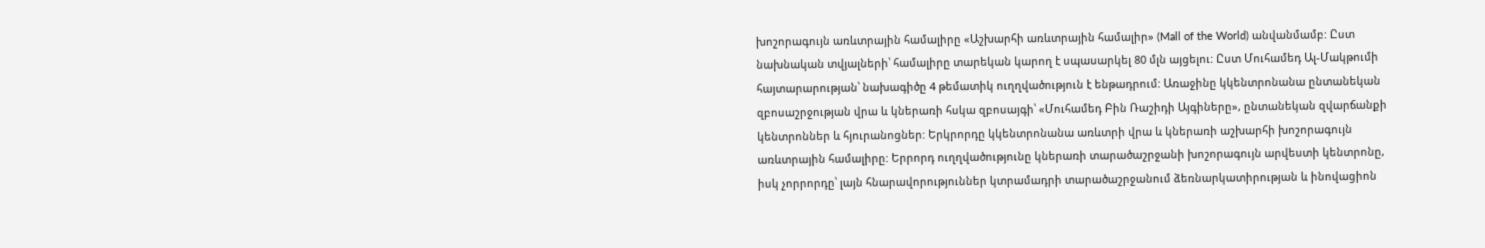խոշորագույն առևտրային համալիրը «Աշխարհի առևտրային համալիր» (Mall of the World) անվանմամբ: Ըստ նախնական տվյալների՝ համալիրը տարեկան կարող է սպասարկել 80 մլն այցելու: Ըստ Մուհամեդ Ալ-Մակթումի հայտարարության՝ նախագիծը 4 թեմատիկ ուղղվածություն է ենթադրում: Առաջինը կկենտրոնանա ընտանեկան զբոսաշրջության վրա և կներառի հսկա զբոսայգի՝ «Մուհամեդ Բին Ռաշիդի Այգիները», ընտանեկան զվարճանքի կենտրոններ և հյուրանոցներ: Երկրորդը կկենտրոնանա առևտրի վրա և կներառի աշխարհի խոշորագույն առևտրային համալիրը: Երրորդ ուղղվածությունը կներառի տարածաշրջանի խոշորագույն արվեստի կենտրոնը, իսկ չորրորդը՝ լայն հնարավորություններ կտրամադրի տարածաշրջանում ձեռնարկատիրության և ինովացիոն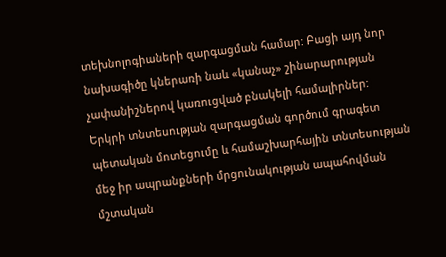տեխնոլոգիաների զարգացման համար: Բացի այդ նոր նախագիծը կներառի նաև «կանաչ» շինարարության չափանիշներով կառուցված բնակելի համալիրներ:
Երկրի տնտեսության զարգացման գործում գրագետ պետական մոտեցումը և համաշխարհային տնտեսության մեջ իր ապրանքների մրցունակության ապահովման մշտական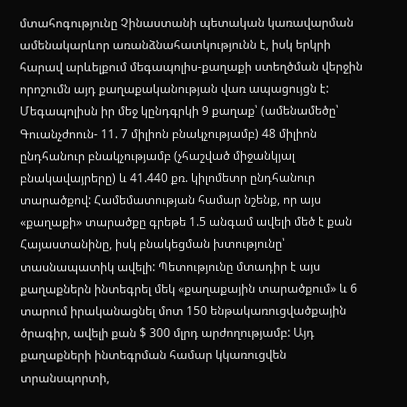մտահոգությունը Չինաստանի պետական կառավարման ամենակարևոր առանձնահատկությունն է, իսկ երկրի հարավ արևելքում մեգապոլիս-քաղաքի ստեղծման վերջին որոշումն այդ քաղաքականության վառ ապացույցն է: Մեգապոլիսն իր մեջ կընդգրկի 9 քաղաք՝ (ամենամեծը՝ Գուանչժոուն- 11. 7 միլիոն բնակչությամբ) 48 միլիոն ընդհանուր բնակչությամբ (չհաշված միջանկյալ բնակավայրերը) և 41.440 քռ. կիլոմետր ընդհանուր տարածքով: Համեմատության համար նշենք, որ այս «քաղաքի» տարածքը գրեթե 1.5 անգամ ավելի մեծ է քան Հայաստանինը, իսկ բնակեցման խտությունը՝ տասնապատիկ ավելի: Պետությունը մտադիր է այս քաղաքներն ինտեգրել մեկ «քաղաքային տարածքում» և 6 տարում իրականացնել մոտ 150 ենթակառուցվածքային ծրագիր, ավելի քան $ 300 մլրդ արժողությամբ: Այդ քաղաքների ինտեգրման համար կկառուցվեն տրանսպորտի,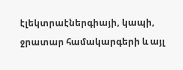էլեկտրաէներգիայի, կապի, ջրատար համակարգերի և այլ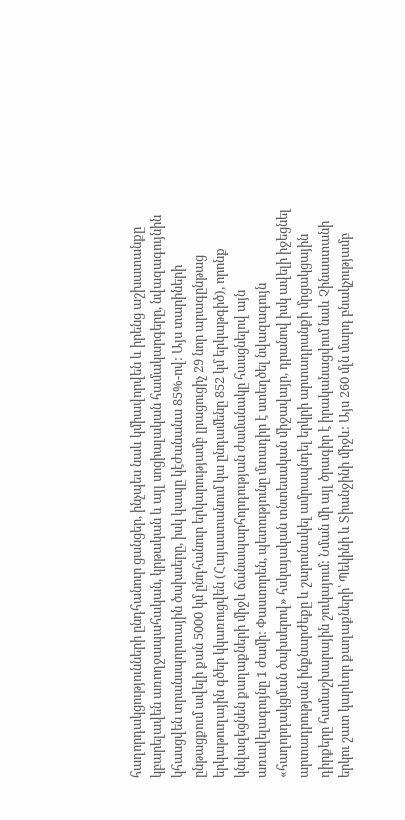հաղորդակցությունների ընդհանուր ցանցեր, ինչպես նաև կմիավորվեն և իրենց աշխատանքը կբարելավեն առողջապահական, կրթական և այլ սոցիալական համակարգերը, նվազագույնին կհասցվեն տրանսպորտային ծախսերը, իսկ կապը կէժանանա 85%-ով: Այս տարիների ընթացքում ավելի քան 5000 կմ ընդհանուր երկարությամբ լրացուցիչ 29 նոր արագընթաց երկաթուղային գծեր կկառուցվեն (Հայաստանում կա ընդամենը 852 կմ երկաթգիծ), որոնք կնվազեցնեն քաղաքների միջև ճանապարհորդության ժամանակը հասցնելով այն առավելագույնը 1 ժամի: Փաստորեն, պետությունը մտադիր է ստեղծել նվազագույն «հաղորդակցման ծախսերով» հսկայական տնտեսական միջավայր, դրանով իսկ ավելի իջեցնել արտադրության ինքնարժեքը և շարունակել ամրապնդել երկրի արտադրանքի մրցակցային դիրքերը համաշխարային շուկայում: Նման մի այլ ծրագիր է իրականացվում նաև Չինաստանի երկու շատ կարևոր քաղաքների՝ Պեկինի և Տիանջինի միջև: Այս 260 մլն մարդ բնակչությամբ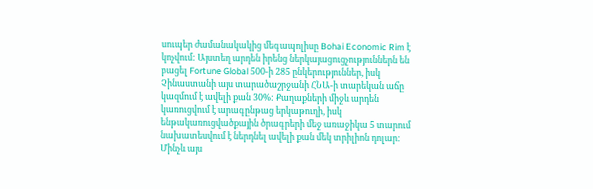սուպեր ժամանակակից մեգապոլիսը Bohai Economic Rim է կոչվում: Այստեղ արդեն իրենց ներկայացուցչություններն են բացել Fortune Global 500-ի 285 ընկերություններ, իսկ Չինաստանի այս տարածաշրջանի ՀՆԱ-ի տարեկան աճը կազմում է ավելի քան 30%: Քաղաքների միջև արդեն կառուցվում է արագընթաց երկաթուղի, իսկ ենթակառուցվածքային ծրագրերի մեջ առաջիկա 5 տարում նախատեսվում է ներդնել ավելի քան մեկ տրիլիոն դոլար: Մինչև այս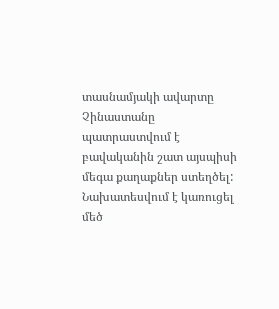տասնամյակի ավարտը Չինաստանը պատրաստվում է բավականին շատ այսպիսի մեգա քաղաքներ ստեղծել: Նախատեսվում է կառուցել մեծ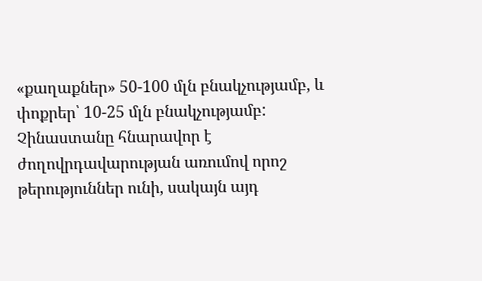«քաղաքներ» 50-100 մլն բնակչությամբ, և փոքրեր՝ 10-25 մլն բնակչությամբ: Չինաստանը հնարավոր է ժողովրդավարության առումով որոշ թերություններ ունի, սակայն այդ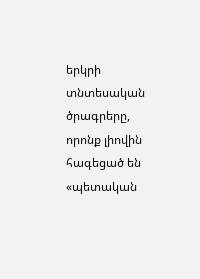երկրի տնտեսական ծրագրերը, որոնք լիովին հագեցած են «պետական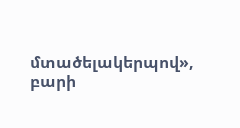մտածելակերպով», բարի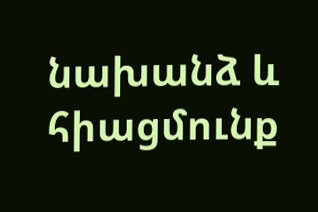նախանձ և հիացմունք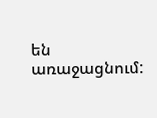են առաջացնում: